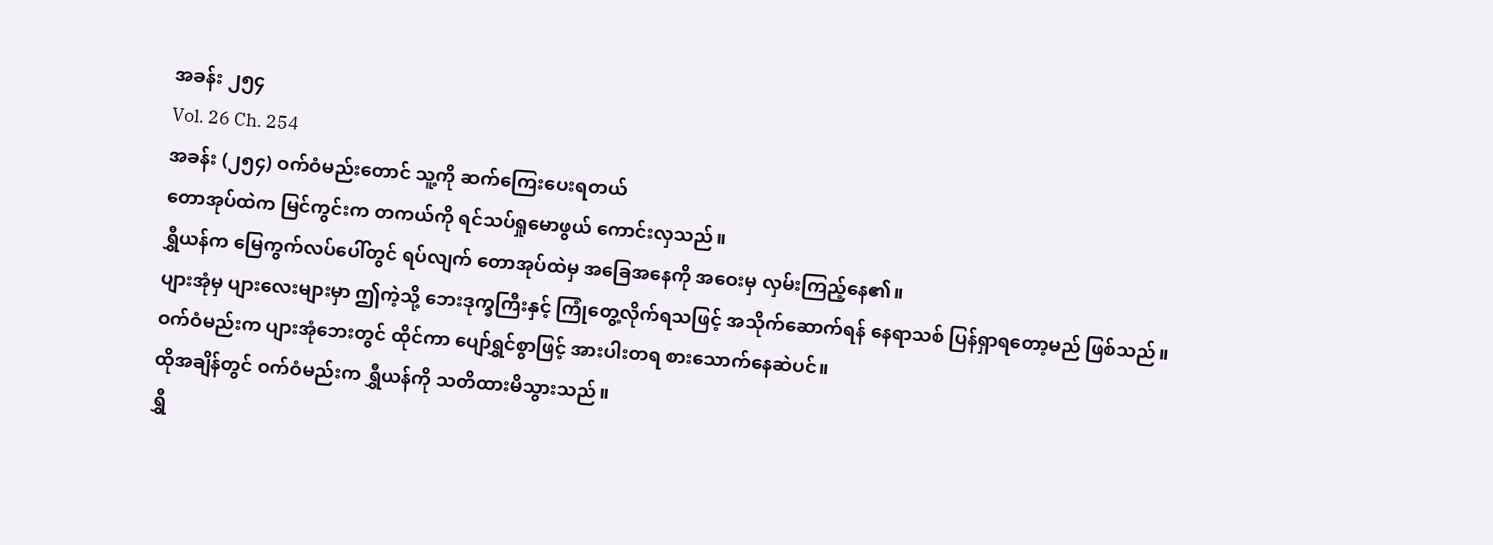အခန်း ၂၅၄
Vol. 26 Ch. 254
အခန်း (၂၅၄) ဝက်ဝံမည်းတောင် သူ့ကို ဆက်ကြေးပေးရတယ်
တောအုပ်ထဲက မြင်ကွင်းက တကယ်ကို ရင်သပ်ရှုမောဖွယ် ကောင်းလှသည်။
ရွှီယန်က မြေကွက်လပ်ပေါ်တွင် ရပ်လျက် တောအုပ်ထဲမှ အခြေအနေကို အဝေးမှ လှမ်းကြည့်နေ၏။
ပျားအုံမှ ပျားလေးများမှာ ဤကဲ့သို့ ဘေးဒုက္ခကြီးနှင့် ကြုံတွေ့လိုက်ရသဖြင့် အသိုက်ဆောက်ရန် နေရာသစ် ပြန်ရှာရတော့မည် ဖြစ်သည်။
ဝက်ဝံမည်းက ပျားအုံဘေးတွင် ထိုင်ကာ ပျော်ရွှင်စွာဖြင့် အားပါးတရ စားသောက်နေဆဲပင်။
ထိုအချိန်တွင် ဝက်ဝံမည်းက ရွှီယန်ကို သတိထားမိသွားသည်။
ရွှီ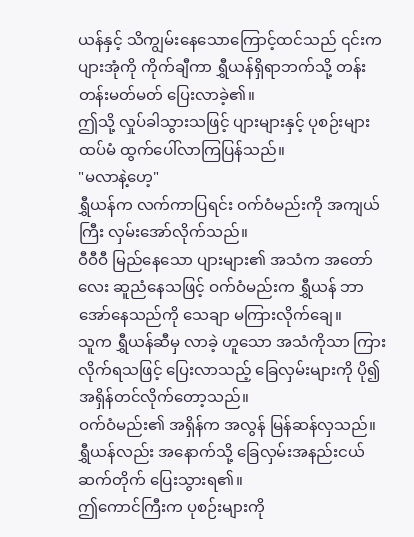ယန်နှင့် သိကျွမ်းနေသောကြောင့်ထင်သည် ၎င်းက ပျားအုံကို ကိုက်ချီကာ ရွှီယန်ရှိရာဘက်သို့ တန်းတန်းမတ်မတ် ပြေးလာခဲ့၏။
ဤသို့ လှုပ်ခါသွားသဖြင့် ပျားများနှင့် ပုစဉ်းများ ထပ်မံ ထွက်ပေါ်လာကြပြန်သည်။
"မလာနဲ့ဟေ့"
ရွှီယန်က လက်ကာပြရင်း ဝက်ဝံမည်းကို အကျယ်ကြီး လှမ်းအော်လိုက်သည်။
ဝီဝီဝီ မြည်နေသော ပျားများ၏ အသံက အတော်လေး ဆူညံနေသဖြင့် ဝက်ဝံမည်းက ရွှီယန် ဘာအော်နေသည်ကို သေချာ မကြားလိုက်ချေ။
သူက ရွှီယန်ဆီမှ လာခဲ့ ဟူသော အသံကိုသာ ကြားလိုက်ရသဖြင့် ပြေးလာသည့် ခြေလှမ်းများကို ပို၍ အရှိန်တင်လိုက်တော့သည်။
ဝက်ဝံမည်း၏ အရှိန်က အလွန် မြန်ဆန်လှသည်။
ရွှီယန်လည်း အနောက်သို့ ခြေလှမ်းအနည်းငယ် ဆက်တိုက် ပြေးသွားရ၏။
ဤကောင်ကြီးက ပုစဉ်းများကို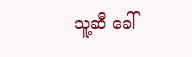သူ့ဆီ ခေါ်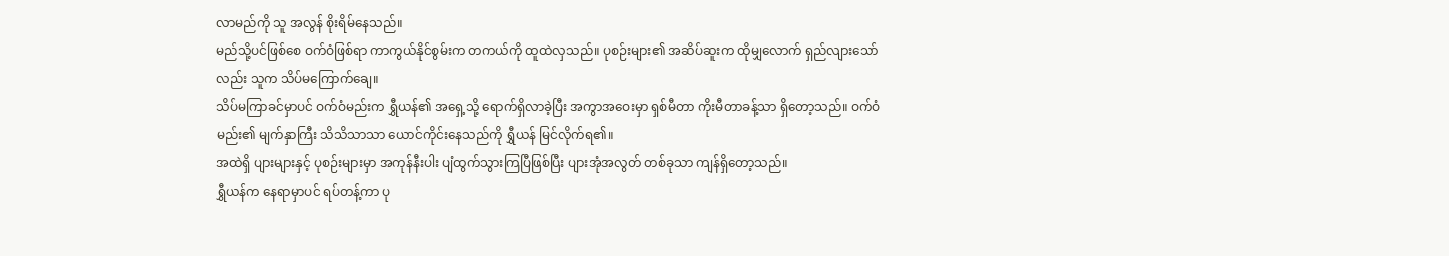လာမည်ကို သူ အလွန် စိုးရိမ်နေသည်။
မည်သို့ပင်ဖြစ်စေ ဝက်ဝံဖြစ်ရာ ကာကွယ်နိုင်စွမ်းက တကယ်ကို ထူထဲလှသည်။ ပုစဉ်းများ၏ အဆိပ်ဆူးက ထိုမျှလောက် ရှည်လျားသော်လည်း သူက သိပ်မကြောက်ချေ။
သိပ်မကြာခင်မှာပင် ဝက်ဝံမည်းက ရွှီယန်၏ အရှေ့သို့ ရောက်ရှိလာခဲ့ပြီး အကွာအဝေးမှာ ရှစ်မီတာ ကိုးမီတာခန့်သာ ရှိတော့သည်။ ဝက်ဝံမည်း၏ မျက်နှာကြီး သိသိသာသာ ယောင်ကိုင်းနေသည်ကို ရွှီယန် မြင်လိုက်ရ၏။
အထဲရှိ ပျားများနှင့် ပုစဉ်းများမှာ အကုန်နီးပါး ပျံထွက်သွားကြပြီဖြစ်ပြီး ပျားအုံအလွတ် တစ်ခုသာ ကျန်ရှိတော့သည်။
ရွှီယန်က နေရာမှာပင် ရပ်တန့်ကာ ပု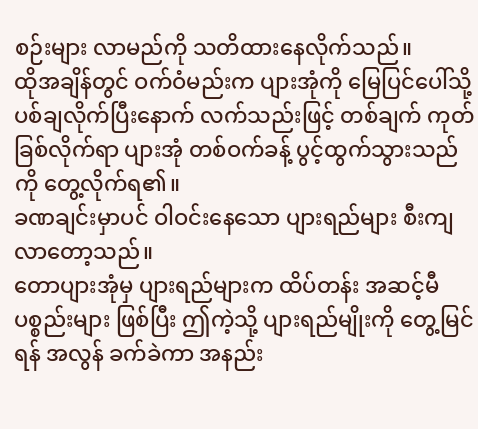စဉ်းများ လာမည်ကို သတိထားနေလိုက်သည်။
ထိုအချိန်တွင် ဝက်ဝံမည်းက ပျားအုံကို မြေပြင်ပေါ်သို့ ပစ်ချလိုက်ပြီးနောက် လက်သည်းဖြင့် တစ်ချက် ကုတ်ခြစ်လိုက်ရာ ပျားအုံ တစ်ဝက်ခန့် ပွင့်ထွက်သွားသည်ကို တွေ့လိုက်ရ၏။
ခဏချင်းမှာပင် ဝါဝင်းနေသော ပျားရည်များ စီးကျလာတော့သည်။
တောပျားအုံမှ ပျားရည်များက ထိပ်တန်း အဆင့်မီ ပစ္စည်းများ ဖြစ်ပြီး ဤကဲ့သို့ ပျားရည်မျိုးကို တွေ့မြင်ရန် အလွန် ခက်ခဲကာ အနည်း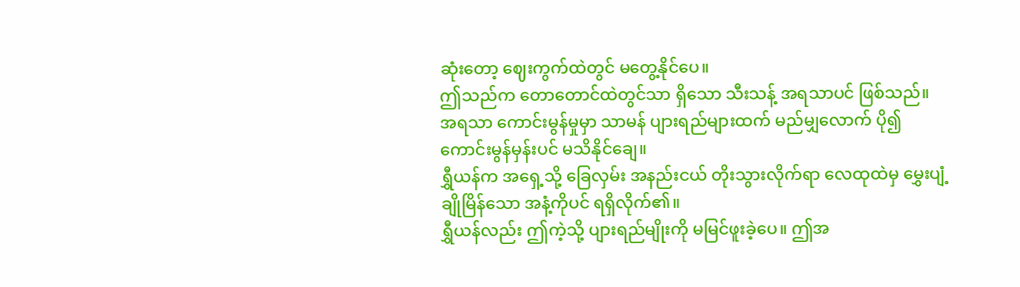ဆုံးတော့ ဈေးကွက်ထဲတွင် မတွေ့နိုင်ပေ။
ဤသည်က တောတောင်ထဲတွင်သာ ရှိသော သီးသန့် အရသာပင် ဖြစ်သည်။
အရသာ ကောင်းမွန်မှုမှာ သာမန် ပျားရည်များထက် မည်မျှလောက် ပို၍ ကောင်းမွန်မှန်းပင် မသိနိုင်ချေ။
ရွှီယန်က အရှေ့သို့ ခြေလှမ်း အနည်းငယ် တိုးသွားလိုက်ရာ လေထုထဲမှ မွှေးပျံ့ချိုမြိန်သော အနံ့ကိုပင် ရရှိလိုက်၏။
ရွှီယန်လည်း ဤကဲ့သို့ ပျားရည်မျိုးကို မမြင်ဖူးခဲ့ပေ။ ဤအ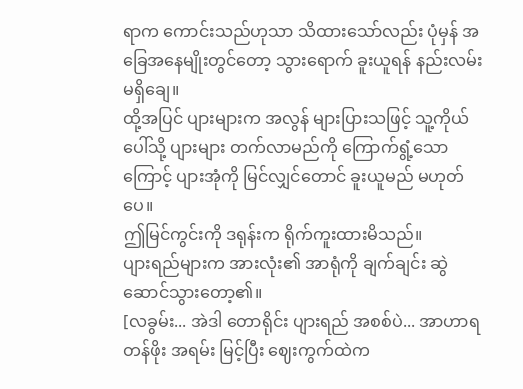ရာက ကောင်းသည်ဟုသာ သိထားသော်လည်း ပုံမှန် အခြေအနေမျိုးတွင်တော့ သွားရောက် ခူးယူရန် နည်းလမ်း မရှိချေ။
ထို့အပြင် ပျားများက အလွန် များပြားသဖြင့် သူ့ကိုယ်ပေါ်သို့ ပျားများ တက်လာမည်ကို ကြောက်ရွံ့သောကြောင့် ပျားအုံကို မြင်လျှင်တောင် ခူးယူမည် မဟုတ်ပေ။
ဤမြင်ကွင်းကို ဒရုန်းက ရိုက်ကူးထားမိသည်။
ပျားရည်များက အားလုံး၏ အာရုံကို ချက်ချင်း ဆွဲဆောင်သွားတော့၏။
[လခွမ်း... အဲဒါ တောရိုင်း ပျားရည် အစစ်ပဲ... အာဟာရတန်ဖိုး အရမ်း မြင့်ပြီး ဈေးကွက်ထဲက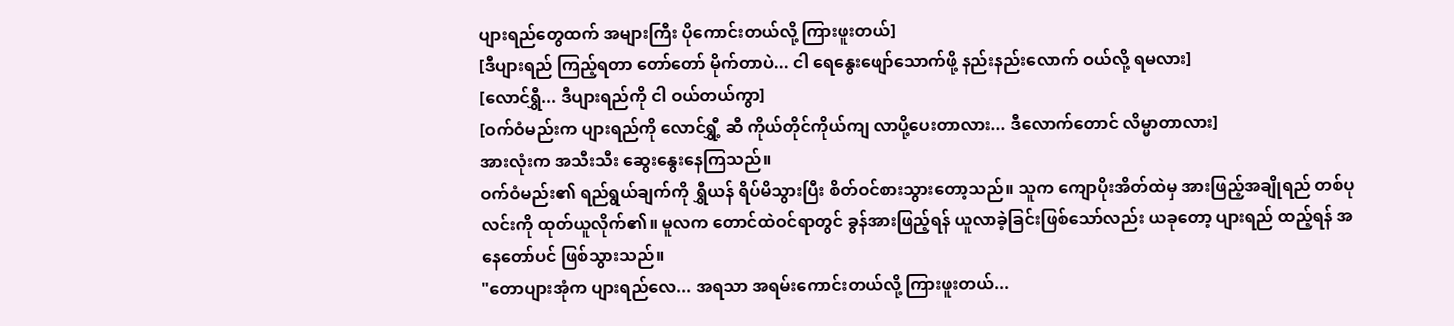ပျားရည်တွေထက် အများကြီး ပိုကောင်းတယ်လို့ ကြားဖူးတယ်]
[ဒီပျားရည် ကြည့်ရတာ တော်တော် မိုက်တာပဲ... ငါ ရေနွေးဖျော်သောက်ဖို့ နည်းနည်းလောက် ဝယ်လို့ ရမလား]
[လောင်ရွှီ... ဒီပျားရည်ကို ငါ ဝယ်တယ်ကွာ]
[ဝက်ဝံမည်းက ပျားရည်ကို လောင်ရွှီ့ ဆီ ကိုယ်တိုင်ကိုယ်ကျ လာပို့ပေးတာလား... ဒီလောက်တောင် လိမ္မာတာလား]
အားလုံးက အသီးသီး ဆွေးနွေးနေကြသည်။
ဝက်ဝံမည်း၏ ရည်ရွယ်ချက်ကို ရွှီယန် ရိပ်မိသွားပြီး စိတ်ဝင်စားသွားတော့သည်။ သူက ကျောပိုးအိတ်ထဲမှ အားဖြည့်အချိုရည် တစ်ပုလင်းကို ထုတ်ယူလိုက်၏။ မူလက တောင်ထဲဝင်ရာတွင် ခွန်အားဖြည့်ရန် ယူလာခဲ့ခြင်းဖြစ်သော်လည်း ယခုတော့ ပျားရည် ထည့်ရန် အနေတော်ပင် ဖြစ်သွားသည်။
"တောပျားအုံက ပျားရည်လေ... အရသာ အရမ်းကောင်းတယ်လို့ ကြားဖူးတယ်...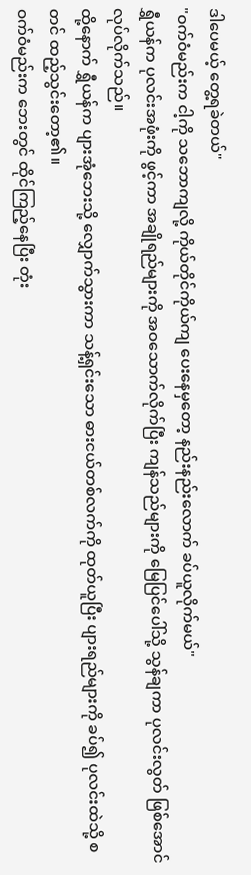ဒါပေမယ့် တွေ့ရခဲတယ်"
"ဝက်ဝံမည်းက ငါ့ကို သဘောကျလို့ ကိုယ်တိုင်ကိုယ်ကျ ပေးနေမှတော့ နည်းနည်းလောက် ခပ်ယူလိုက်မယ်"
ရွှီယန်က ပုလင်းအဖုံးကို ဖွင့်ကာ အချိုရည်များကို အဝသောက်လိုက်ပြီး ကျန်သည်များကို မြေပြင်ပေါ်သို့ သွန်ချကာ ပုလင်းလွတ် ဖြစ်အောင် လုပ်လိုက်သည်။
ထို့နောက် ရွှီယန်က ပျားအုံဘေးသို့ လျှောက်သွားကာ သန့်ရှင်းသော ဓားငယ်တစ်လက်ကို ထုတ်ယူပြီး ပျားရည်များကို ခပ်၍ ပုလင်းထဲသို့ စတင် ထည့်သွင်းတော့၏။
ဝက်ဝံမည်းက ဘေးတွင် ထိုင်ကြည့်နေပြီး တုံး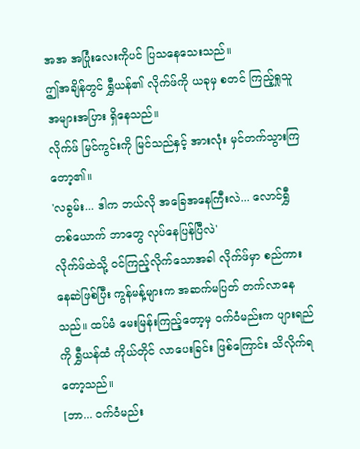အအ အပြုံးလေးကိုပင် ပြသနေသေးသည်။
ဤအချိန်တွင် ရွှီယန်၏ လိုက်ဖ်ကို ယခုမှ စတင် ကြည့်ရှုသူ အများအပြား ရှိနေသည်။
လိုက်ဖ် မြင်ကွင်းကို မြင်သည်နှင့် အားလုံး မှင်တက်သွားကြတော့၏။
'လခွမ်း... ဒါက ဘယ်လို အခြေအနေကြီးလဲ... လောင်ရွှီ တစ်ယောက် ဘာတွေ လုပ်နေပြန်ပြီလဲ'
လိုက်ဖ်ထဲသို့ ဝင်ကြည့်လိုက်သောအခါ လိုက်ဖ်မှာ စည်ကားနေဆဲဖြစ်ပြီး ကွန်မန့်များက အဆက်မပြတ် တက်လာနေသည်။ ထပ်မံ မေးမြန်းကြည့်တော့မှ ဝက်ဝံမည်းက ပျားရည်ကို ရွှီယန်ထံ ကိုယ်တိုင် လာပေးခြင်း ဖြစ်ကြောင်း သိလိုက်ရတော့သည်။
[ဘာ... ဝက်ဝံမည်း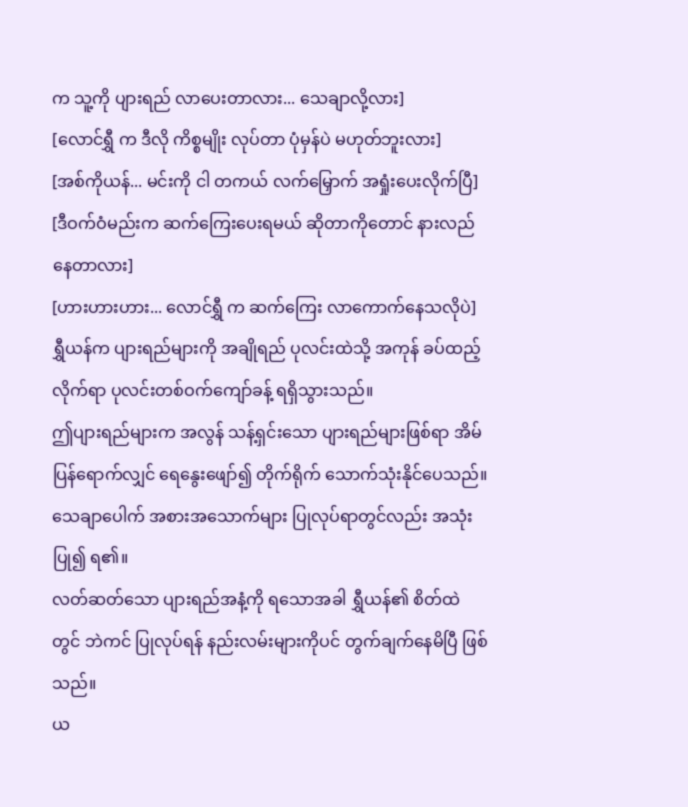က သူ့ကို ပျားရည် လာပေးတာလား... သေချာလို့လား]
[လောင်ရွှီ က ဒီလို ကိစ္စမျိုး လုပ်တာ ပုံမှန်ပဲ မဟုတ်ဘူးလား]
[အစ်ကိုယန်... မင်းကို ငါ တကယ် လက်မြှောက် အရှုံးပေးလိုက်ပြီ]
[ဒီဝက်ဝံမည်းက ဆက်ကြေးပေးရမယ် ဆိုတာကိုတောင် နားလည်နေတာလား]
[ဟားဟားဟား... လောင်ရွှီ က ဆက်ကြေး လာကောက်နေသလိုပဲ]
ရွှီယန်က ပျားရည်များကို အချိုရည် ပုလင်းထဲသို့ အကုန် ခပ်ထည့်လိုက်ရာ ပုလင်းတစ်ဝက်ကျော်ခန့် ရရှိသွားသည်။
ဤပျားရည်များက အလွန် သန့်ရှင်းသော ပျားရည်များဖြစ်ရာ အိမ်ပြန်ရောက်လျှင် ရေနွေးဖျော်၍ တိုက်ရိုက် သောက်သုံးနိုင်ပေသည်။ သေချာပေါက် အစားအသောက်များ ပြုလုပ်ရာတွင်လည်း အသုံးပြု၍ ရ၏။
လတ်ဆတ်သော ပျားရည်အနံ့ကို ရသောအခါ ရွှီယန်၏ စိတ်ထဲတွင် ဘဲကင် ပြုလုပ်ရန် နည်းလမ်းများကိုပင် တွက်ချက်နေမိပြီ ဖြစ်သည်။
ယ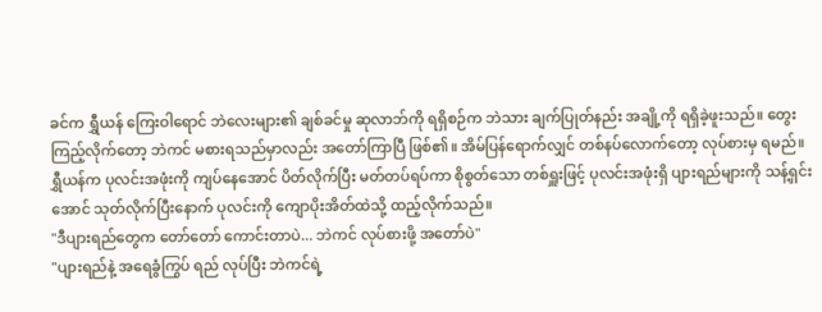ခင်က ရွှီယန် ကြေးဝါရောင် ဘဲလေးများ၏ ချစ်ခင်မှု ဆုလာဘ်ကို ရရှိစဉ်က ဘဲသား ချက်ပြုတ်နည်း အချို့ကို ရရှိခဲ့ဖူးသည်။ တွေးကြည့်လိုက်တော့ ဘဲကင် မစားရသည်မှာလည်း အတော်ကြာပြီ ဖြစ်၏။ အိမ်ပြန်ရောက်လျှင် တစ်နပ်လောက်တော့ လုပ်စားမှ ရမည်။
ရွှီယန်က ပုလင်းအဖုံးကို ကျပ်နေအောင် ပိတ်လိုက်ပြီး မတ်တပ်ရပ်ကာ စိုစွတ်သော တစ်ရှူးဖြင့် ပုလင်းအဖုံးရှိ ပျားရည်များကို သန့်ရှင်းအောင် သုတ်လိုက်ပြီးနောက် ပုလင်းကို ကျောပိုးအိတ်ထဲသို့ ထည့်လိုက်သည်။
"ဒီပျားရည်တွေက တော်တော် ကောင်းတာပဲ... ဘဲကင် လုပ်စားဖို့ အတော်ပဲ"
"ပျားရည်နဲ့ အရေခွံကြွပ် ရည် လုပ်ပြီး ဘဲကင်ရဲ့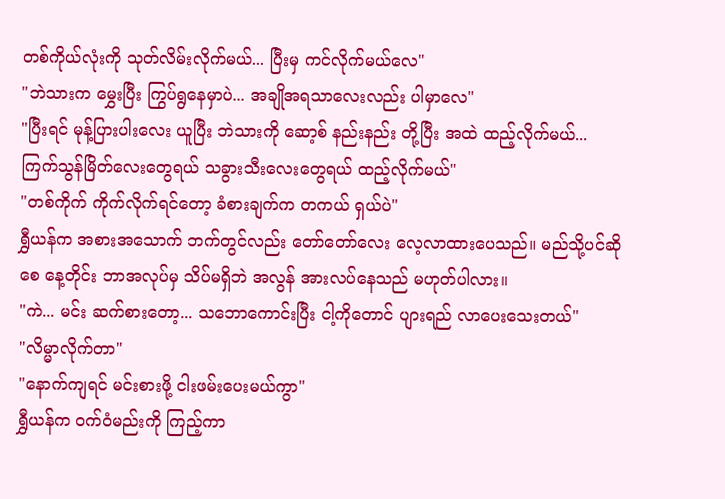တစ်ကိုယ်လုံးကို သုတ်လိမ်းလိုက်မယ်... ပြီးမှ ကင်လိုက်မယ်လေ"
"ဘဲသားက မွှေးပြီး ကြွပ်ရွနေမှာပဲ... အချိုအရသာလေးလည်း ပါမှာလေ"
"ပြီးရင် မုန့်ပြားပါးလေး ယူပြီး ဘဲသားကို ဆော့စ် နည်းနည်း တို့ပြီး အထဲ ထည့်လိုက်မယ်... ကြက်သွန်မြိတ်လေးတွေရယ် သခွားသီးလေးတွေရယ် ထည့်လိုက်မယ်"
"တစ်ကိုက် ကိုက်လိုက်ရင်တော့ ခံစားချက်က တကယ် ရှယ်ပဲ"
ရွှီယန်က အစားအသောက် ဘက်တွင်လည်း တော်တော်လေး လေ့လာထားပေသည်။ မည်သို့ပင်ဆိုစေ နေ့တိုင်း ဘာအလုပ်မှ သိပ်မရှိဘဲ အလွန် အားလပ်နေသည် မဟုတ်ပါလား။
"ကဲ... မင်း ဆက်စားတော့... သဘောကောင်းပြီး ငါ့ကိုတောင် ပျားရည် လာပေးသေးတယ်"
"လိမ္မာလိုက်တာ"
"နောက်ကျရင် မင်းစားဖို့ ငါးဖမ်းပေးမယ်ကွာ"
ရွှီယန်က ဝက်ဝံမည်းကို ကြည့်ကာ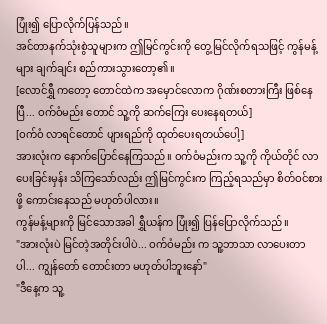ပြုံး၍ ပြောလိုက်ပြန်သည်။
အင်တာနက်သုံးစွဲသူများက ဤမြင်ကွင်းကို တွေ့မြင်လိုက်ရသဖြင့် ကွန်မန့်များ ချက်ချင်း စည်ကားသွားတော့၏။
[လောင်ရွှီ ကတော့ တောင်ထဲက အမှောင်လောက ဂိုဏ်းစတားကြီး ဖြစ်နေပြီ... ဝက်ဝံမည်း တောင် သူ့ကို ဆက်ကြေး ပေးနေရတယ်]
[ဝက်ဝံ လာရင်တောင် ပျားရည်ကို ထုတ်ပေးရတယ်ပေါ့]
အားလုံးက နောက်ပြောင်နေကြသည်။ ဝက်ဝံမည်းက သူ့ကို ကိုယ်တိုင် လာပေးခြင်းမှန်း သိကြသော်လည်း ဤမြင်ကွင်းက ကြည့်ရသည်မှာ စိတ်ဝင်စားဖို့ ကောင်းနေသည် မဟုတ်ပါလား။
ကွန်မန့်များကို မြင်သောအခါ ရွှီယန်က ပြုံး၍ ပြန်ပြောလိုက်သည်။
"အားလုံးပဲ မြင်တဲ့အတိုင်းပါပဲ... ဝက်ဝံမည်း က သူ့ဘာသာ လာပေးတာပါ... ကျွန်တော် တောင်းတာ မဟုတ်ပါဘူးနော်"
"ဒီနေ့က သူ့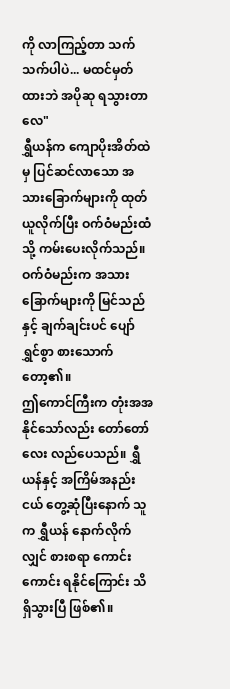ကို လာကြည့်တာ သက်သက်ပါပဲ... မထင်မှတ်ထားဘဲ အပိုဆု ရသွားတာလေ"
ရွှီယန်က ကျောပိုးအိတ်ထဲမှ ပြင်ဆင်လာသော အသားခြောက်များကို ထုတ်ယူလိုက်ပြီး ဝက်ဝံမည်းထံသို့ ကမ်းပေးလိုက်သည်။
ဝက်ဝံမည်းက အသားခြောက်များကို မြင်သည်နှင့် ချက်ချင်းပင် ပျော်ရွှင်စွာ စားသောက်တော့၏။
ဤကောင်ကြီးက တုံးအအ နိုင်သော်လည်း တော်တော်လေး လည်ပေသည်။ ရွှီယန်နှင့် အကြိမ်အနည်းငယ် တွေ့ဆုံပြီးနောက် သူက ရွှီယန် နောက်လိုက်လျှင် စားစရာ ကောင်းကောင်း ရနိုင်ကြောင်း သိရှိသွားပြီ ဖြစ်၏။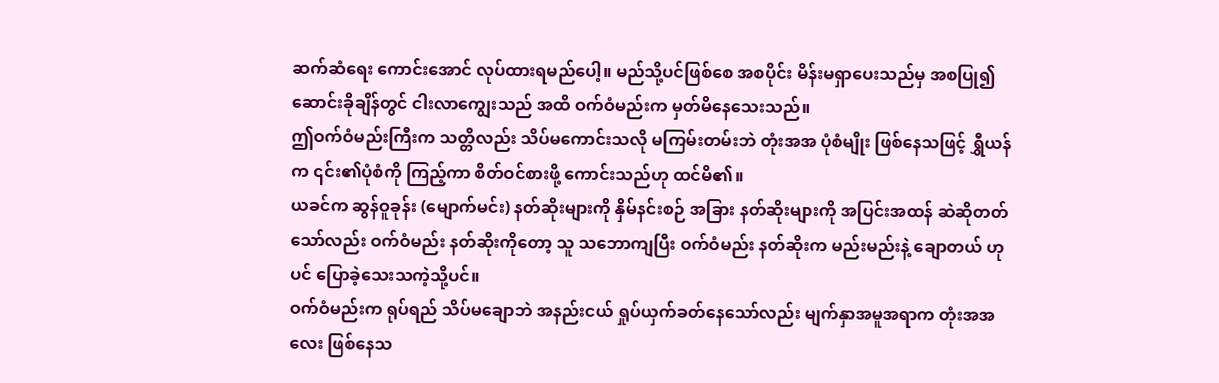ဆက်ဆံရေး ကောင်းအောင် လုပ်ထားရမည်ပေါ့။ မည်သို့ပင်ဖြစ်စေ အစပိုင်း မိန်းမရှာပေးသည်မှ အစပြု၍ ဆောင်းခိုချိန်တွင် ငါးလာကျွေးသည် အထိ ဝက်ဝံမည်းက မှတ်မိနေသေးသည်။
ဤဝက်ဝံမည်းကြီးက သတ္တိလည်း သိပ်မကောင်းသလို မကြမ်းတမ်းဘဲ တုံးအအ ပုံစံမျိုး ဖြစ်နေသဖြင့် ရွှီယန်က ၎င်း၏ပုံစံကို ကြည့်ကာ စိတ်ဝင်စားဖို့ ကောင်းသည်ဟု ထင်မိ၏။
ယခင်က ဆွန်ဝူခုန်း (မျောက်မင်း) နတ်ဆိုးများကို နှိမ်နင်းစဉ် အခြား နတ်ဆိုးများကို အပြင်းအထန် ဆဲဆိုတတ်သော်လည်း ဝက်ဝံမည်း နတ်ဆိုးကိုတော့ သူ သဘောကျပြီး ဝက်ဝံမည်း နတ်ဆိုးက မည်းမည်းနဲ့ ချောတယ် ဟုပင် ပြောခဲ့သေးသကဲ့သို့ပင်။
ဝက်ဝံမည်းက ရုပ်ရည် သိပ်မချောဘဲ အနည်းငယ် ရှုပ်ယှက်ခတ်နေသော်လည်း မျက်နှာအမူအရာက တုံးအအလေး ဖြစ်နေသ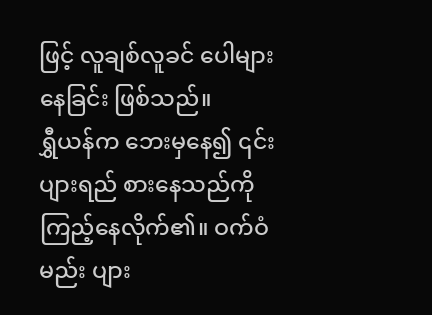ဖြင့် လူချစ်လူခင် ပေါများနေခြင်း ဖြစ်သည်။
ရွှီယန်က ဘေးမှနေ၍ ၎င်း ပျားရည် စားနေသည်ကို ကြည့်နေလိုက်၏။ ဝက်ဝံမည်း ပျား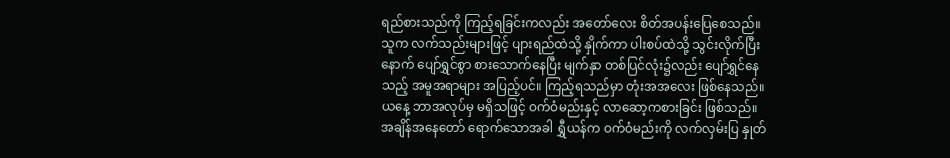ရည်စားသည်ကို ကြည့်ရခြင်းကလည်း အတော်လေး စိတ်အပန်းပြေစေသည်။
သူက လက်သည်းများဖြင့် ပျားရည်ထဲသို့ နှိုက်ကာ ပါးစပ်ထဲသို့ သွင်းလိုက်ပြီးနောက် ပျော်ရွှင်စွာ စားသောက်နေပြီး မျက်နှာ တစ်ပြင်လုံး၌လည်း ပျော်ရွှင်နေသည့် အမူအရာများ အပြည့်ပင်။ ကြည့်ရသည်မှာ တုံးအအလေး ဖြစ်နေသည်။
ယနေ့ ဘာအလုပ်မှ မရှိသဖြင့် ဝက်ဝံမည်းနှင့် လာဆော့ကစားခြင်း ဖြစ်သည်။ အချိန်အနေတော် ရောက်သောအခါ ရွှီယန်က ဝက်ဝံမည်းကို လက်လှမ်းပြ နှုတ်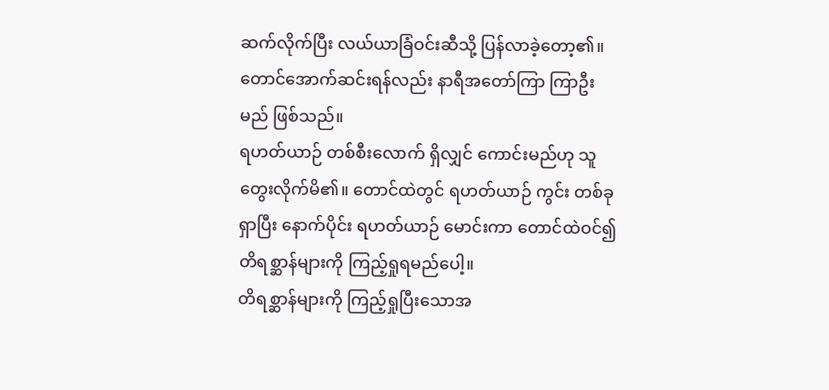ဆက်လိုက်ပြီး လယ်ယာခြံဝင်းဆီသို့ ပြန်လာခဲ့တော့၏။
တောင်အောက်ဆင်းရန်လည်း နာရီအတော်ကြာ ကြာဦးမည် ဖြစ်သည်။
ရဟတ်ယာဉ် တစ်စီးလောက် ရှိလျှင် ကောင်းမည်ဟု သူ တွေးလိုက်မိ၏။ တောင်ထဲတွင် ရဟတ်ယာဉ် ကွင်း တစ်ခု ရှာပြီး နောက်ပိုင်း ရဟတ်ယာဉ် မောင်းကာ တောင်ထဲဝင်၍ တိရစ္ဆာန်များကို ကြည့်ရှုရမည်ပေါ့။
တိရစ္ဆာန်များကို ကြည့်ရှုပြီးသောအ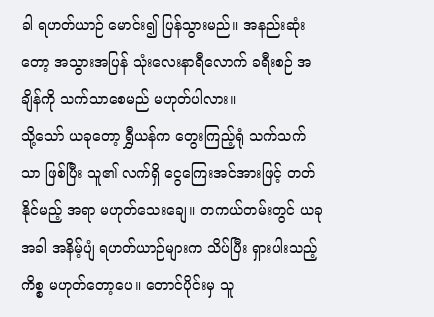ခါ ရဟတ်ယာဉ် မောင်း၍ ပြန်သွားမည်။ အနည်းဆုံးတော့ အသွားအပြန် သုံးလေးနာရီလောက် ခရီးစဉ် အချိန်ကို သက်သာစေမည် မဟုတ်ပါလား။
သို့သော် ယခုတော့ ရွှီယန်က တွေးကြည့်ရုံ သက်သက်သာ ဖြစ်ပြီး သူ၏ လက်ရှိ ငွေကြေးအင်အားဖြင့် တတ်နိုင်မည့် အရာ မဟုတ်သေးချေ။ တကယ်တမ်းတွင် ယခုအခါ အနိမ့်ပျံ ရဟတ်ယာဉ်များက သိပ်ပြီး ရှားပါးသည့် ကိစ္စ မဟုတ်တော့ပေ။ တောင်ပိုင်းမှ သူ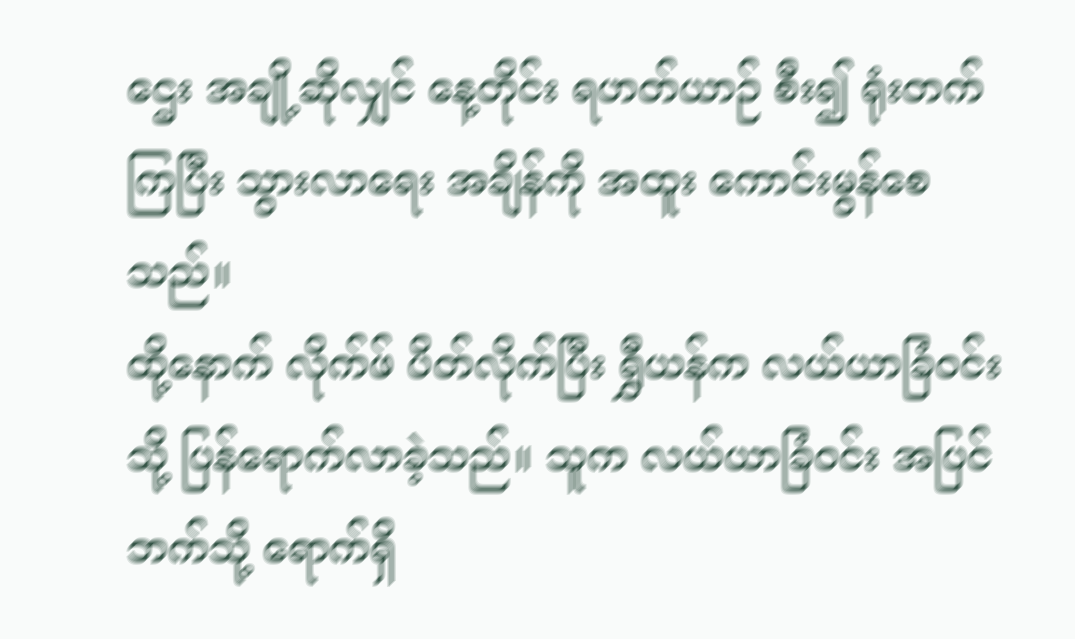ဌေး အချို့ဆိုလျှင် နေ့တိုင်း ရဟတ်ယာဉ် စီး၍ ရုံးတက်ကြပြီး သွားလာရေး အချိန်ကို အထူး ကောင်းမွန်စေသည်။
ထို့နောက် လိုက်ဖ် ပိတ်လိုက်ပြီး ရွှီယန်က လယ်ယာခြံဝင်းသို့ ပြန်ရောက်လာခဲ့သည်။ သူက လယ်ယာခြံဝင်း အပြင်ဘက်သို့ ရောက်ရှိ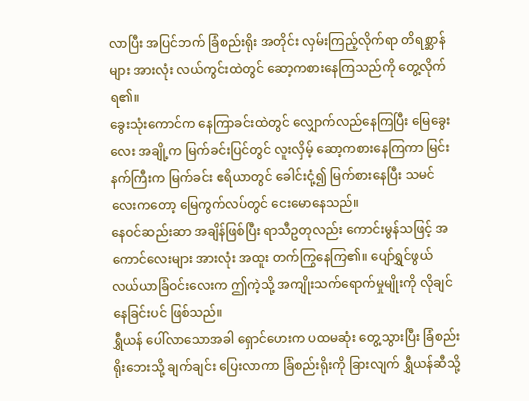လာပြီး အပြင်ဘက် ခြံစည်းရိုး အတိုင်း လှမ်းကြည့်လိုက်ရာ တိရစ္ဆာန်များ အားလုံး လယ်ကွင်းထဲတွင် ဆော့ကစားနေကြသည်ကို တွေ့လိုက်ရ၏။
ခွေးသုံးကောင်က နေကြာခင်းထဲတွင် လျှောက်လည်နေကြပြီး မြေခွေးလေး အချို့က မြက်ခင်းပြင်တွင် လူးလှိမ့် ဆော့ကစားနေကြကာ မြင်းနက်ကြီးက မြက်ခင်း ဧရိယာတွင် ခေါင်းငုံ့၍ မြက်စားနေပြီး သမင်လေးကတော့ မြေကွက်လပ်တွင် ငေးမောနေသည်။
နေဝင်ဆည်းဆာ အချိန်ဖြစ်ပြီး ရာသီဥတုလည်း ကောင်းမွန်သဖြင့် အကောင်လေးများ အားလုံး အထူး တက်ကြွနေကြ၏။ ပျော်ရွှင်ဖွယ် လယ်ယာခြံဝင်းလေးက ဤကဲ့သို့ အကျိုးသက်ရောက်မှုမျိုးကို လိုချင်နေခြင်းပင် ဖြစ်သည်။
ရွှီယန် ပေါ်လာသောအခါ ရှောင်ဟေးက ပထမဆုံး တွေ့သွားပြီး ခြံစည်းရိုးဘေးသို့ ချက်ချင်း ပြေးလာကာ ခြံစည်းရိုးကို ခြားလျက် ရွှီယန်ဆီသို့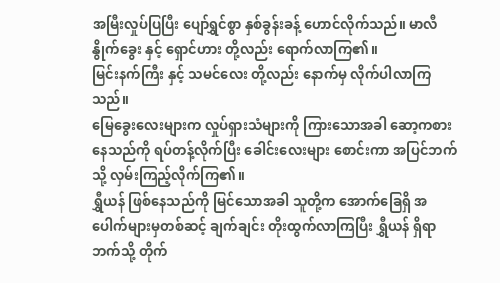အမြီးလှုပ်ပြပြီး ပျော်ရွှင်စွာ နှစ်ခွန်းခန့် ဟောင်လိုက်သည်။ မာလီနွိုက်ခွေး နှင့် ရှောင်ဟား တို့လည်း ရောက်လာကြ၏။
မြင်းနက်ကြီး နှင့် သမင်လေး တို့လည်း နောက်မှ လိုက်ပါလာကြသည်။
မြေခွေးလေးများက လှုပ်ရှားသံများကို ကြားသောအခါ ဆော့ကစားနေသည်ကို ရပ်တန့်လိုက်ပြီး ခေါင်းလေးများ စောင်းကာ အပြင်ဘက်သို့ လှမ်းကြည့်လိုက်ကြ၏။
ရွှီယန် ဖြစ်နေသည်ကို မြင်သောအခါ သူတို့က အောက်ခြေရှိ အပေါက်များမှတစ်ဆင့် ချက်ချင်း တိုးထွက်လာကြပြီး ရွှီယန် ရှိရာဘက်သို့ တိုက်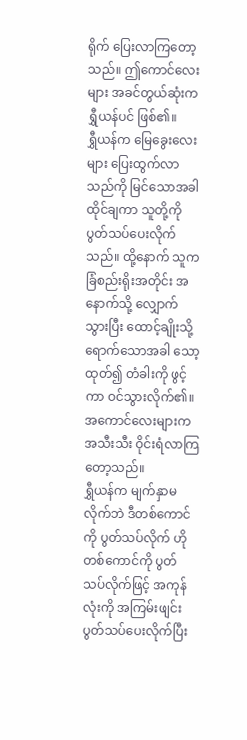ရိုက် ပြေးလာကြတော့သည်။ ဤကောင်လေးများ အခင်တွယ်ဆုံးက ရွှီယန်ပင် ဖြစ်၏။
ရွှီယန်က မြေခွေးလေးများ ပြေးထွက်လာသည်ကို မြင်သောအခါ ထိုင်ချကာ သူတို့ကို ပွတ်သပ်ပေးလိုက်သည်။ ထို့နောက် သူက ခြံစည်းရိုးအတိုင်း အနောက်သို့ လျှောက်သွားပြီး ထောင့်ချိုးသို့ ရောက်သောအခါ သော့ထုတ်၍ တံခါးကို ဖွင့်ကာ ဝင်သွားလိုက်၏။
အကောင်လေးများက အသီးသီး ဝိုင်းရံလာကြတော့သည်။
ရွှီယန်က မျက်နှာမလိုက်ဘဲ ဒီတစ်ကောင်ကို ပွတ်သပ်လိုက် ဟိုတစ်ကောင်ကို ပွတ်သပ်လိုက်ဖြင့် အကုန်လုံးကို အကြမ်းဖျင်း ပွတ်သပ်ပေးလိုက်ပြီး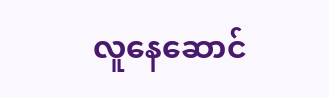လူနေဆောင်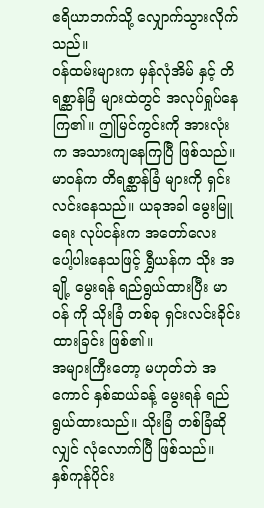ဧရိယာဘက်သို့ လျှောက်သွားလိုက်သည်။
ဝန်ထမ်းများက မှန်လုံအိမ် နှင့် တိရစ္ဆာန်ခြံ များထဲတွင် အလုပ်ရှုပ်နေကြ၏။ ဤမြင်ကွင်းကို အားလုံးက အသားကျနေကြပြီ ဖြစ်သည်။
မာဝန်က တိရစ္ဆာန်ခြံ များကို ရှင်းလင်းနေသည်။ ယခုအခါ မွေးမြူရေး လုပ်ငန်းက အတော်လေး ပေါ့ပါးနေသဖြင့် ရွှီယန်က သိုး အချို့ မွေးရန် ရည်ရွယ်ထားပြီး မာဝန် ကို သိုးခြံ တစ်ခု ရှင်းလင်းခိုင်းထားခြင်း ဖြစ်၏။
အများကြီးတော့ မဟုတ်ဘဲ အကောင် နှစ်ဆယ်ခန့် မွေးရန် ရည်ရွယ်ထားသည်။ သိုးခြံ တစ်ခြံဆိုလျှင် လုံလောက်ပြီ ဖြစ်သည်။
နှစ်ကုန်ပိုင်း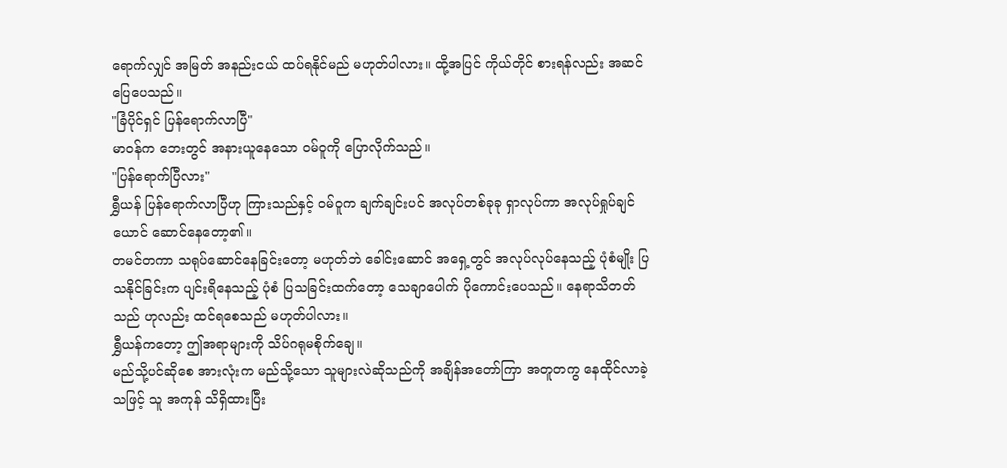ရောက်လျှင် အမြတ် အနည်းငယ် ထပ်ရနိုင်မည် မဟုတ်ပါလား။ ထို့အပြင် ကိုယ်တိုင် စားရန်လည်း အဆင်ပြေပေသည်။
"ခြံပိုင်ရှင် ပြန်ရောက်လာပြီ"
မာဝန်က ဘေးတွင် အနားယူနေသော ဝမ်ဝူကို ပြောလိုက်သည်။
"ပြန်ရောက်ပြီလား"
ရွှီယန် ပြန်ရောက်လာပြီဟု ကြားသည်နှင့် ဝမ်ဝူက ချက်ချင်းပင် အလုပ်တစ်ခုခု ရှာလုပ်ကာ အလုပ်ရှုပ်ချင်ယောင် ဆောင်နေတော့၏။
တမင်တကာ သရုပ်ဆောင်နေခြင်းတော့ မဟုတ်ဘဲ ခေါင်းဆောင် အရှေ့တွင် အလုပ်လုပ်နေသည့် ပုံစံမျိုး ပြသနိုင်ခြင်းက ပျင်းရိနေသည့် ပုံစံ ပြသခြင်းထက်တော့ သေချာပေါက် ပိုကောင်းပေသည်။ နေရာသိတတ်သည် ဟုလည်း ထင်ရစေသည် မဟုတ်ပါလား။
ရွှီယန်ကတော့ ဤအရာများကို သိပ်ဂရုမစိုက်ချေ။
မည်သို့ပင်ဆိုစေ အားလုံးက မည်သို့သော သူများလဲဆိုသည်ကို အချိန်အတော်ကြာ အတူတကွ နေထိုင်လာခဲ့သဖြင့် သူ အကုန် သိရှိထားပြီး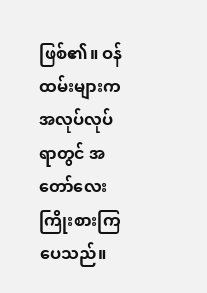ဖြစ်၏။ ဝန်ထမ်းများက အလုပ်လုပ်ရာတွင် အတော်လေး ကြိုးစားကြပေသည်။